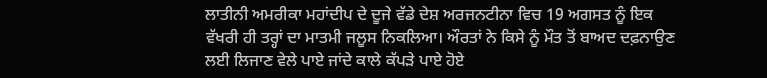ਲਾਤੀਨੀ ਅਮਰੀਕਾ ਮਹਾਂਦੀਪ ਦੇ ਦੂਜੇ ਵੱਡੇ ਦੇਸ਼ ਅਰਜਨਟੀਨਾ ਵਿਚ 19 ਅਗਸਤ ਨੂੰ ਇਕ ਵੱਖਰੀ ਹੀ ਤਰ੍ਹਾਂ ਦਾ ਮਾਤਮੀ ਜਲੂਸ ਨਿਕਲਿਆ। ਔਰਤਾਂ ਨੇ ਕਿਸੇ ਨੂੰ ਮੌਤ ਤੋਂ ਬਾਅਦ ਦਫ਼ਨਾਉਣ ਲਈ ਲਿਜਾਣ ਵੇਲੇ ਪਾਏ ਜਾਂਦੇ ਕਾਲੇ ਕੱਪੜੇ ਪਾਏ ਹੋਏ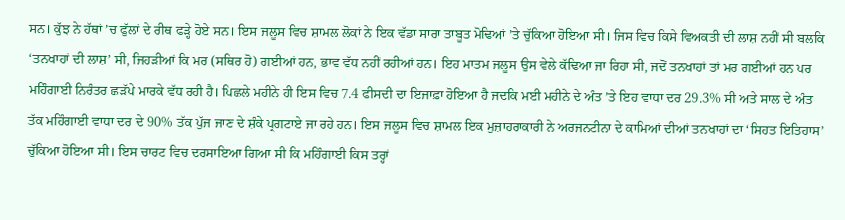ਸਨ। ਕੁੱਝ ਨੇ ਹੱਥਾਂ ’ਚ ਫੁੱਲਾਂ ਦੇ ਰੀਥ ਫੜ੍ਹੇ ਹੋਏ ਸਨ। ਇਸ ਜਲੂਸ ਵਿਚ ਸ਼ਾਮਲ ਲੋਕਾਂ ਨੇ ਇਕ ਵੱਡਾ ਸਾਰਾ ਤਾਬੂਤ ਮੋਢਿਆਂ ’ਤੇ ਚੁੱਕਿਆ ਹੋਇਆ ਸੀ। ਜਿਸ ਵਿਚ ਕਿਸੇ ਵਿਅਕਤੀ ਦੀ ਲਾਸ਼ ਨਹੀਂ ਸੀ ਬਲਕਿ ‘ਤਨਖਾਹਾਂ ਦੀ ਲਾਸ਼’ ਸੀ, ਜਿਹੜੀਆਂ ਕਿ ਮਰ (ਸਥਿਰ ਹੋ) ਗਈਆਂ ਹਨ, ਭਾਵ ਵੱਧ ਨਹੀਂ ਰਹੀਆਂ ਹਨ। ਇਹ ਮਾਤਮ ਜਲੂਸ ਉਸ ਵੇਲੇ ਕੱਢਿਆ ਜਾ ਰਿਹਾ ਸੀ, ਜਦੋਂ ਤਨਖਾਹਾਂ ਤਾਂ ਮਰ ਗਈਆਂ ਹਨ ਪਰ ਮਹਿੰਗਾਈ ਨਿਰੰਤਰ ਛੜੱਪੇ ਮਾਰਕੇ ਵੱਧ ਰਹੀ ਹੈ। ਪਿਛਲੇ ਮਹੀਨੇ ਹੀ ਇਸ ਵਿਚ 7.4 ਫੀਸਦੀ ਦਾ ਇਜਾਫ਼ਾ ਹੋਇਆ ਹੈ ਜਦਕਿ ਮਈ ਮਹੀਨੇ ਦੇ ਅੰਤ ’ਤੇ ਇਹ ਵਾਧਾ ਦਰ 29.3% ਸੀ ਅਤੇ ਸਾਲ ਦੇ ਅੰਤ ਤੱਕ ਮਹਿੰਗਾਈ ਵਾਧਾ ਦਰ ਦੇ 90% ਤੱਕ ਪੁੱਜ ਜਾਣ ਦੇ ਸ਼ੰਕੇ ਪ੍ਰਗਟਾਏ ਜਾ ਰਹੇ ਹਨ। ਇਸ ਜਲੂਸ ਵਿਚ ਸ਼ਾਮਲ ਇਕ ਮੁਜ਼ਾਹਰਾਕਾਰੀ ਨੇ ਅਰਜਨਟੀਨਾ ਦੇ ਕਾਮਿਆਂ ਦੀਆਂ ਤਨਖਾਹਾਂ ਦਾ ‘ਸਿਹਤ ਇਤਿਹਾਸ’ ਚੁੱਕਿਆ ਹੋਇਆ ਸੀ। ਇਸ ਚਾਰਟ ਵਿਚ ਦਰਸਾਇਆ ਗਿਆ ਸੀ ਕਿ ਮਹਿੰਗਾਈ ਕਿਸ ਤਰ੍ਹਾਂ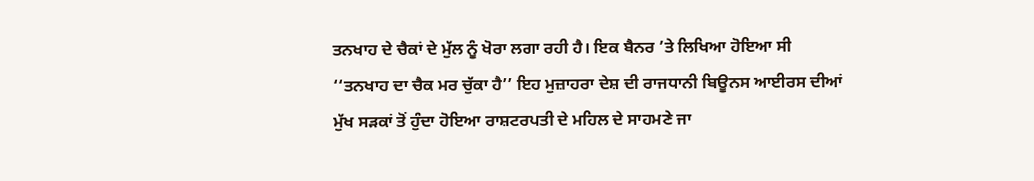ਤਨਖਾਹ ਦੇ ਚੈਕਾਂ ਦੇ ਮੁੱਲ ਨੂੰ ਖੋਰਾ ਲਗਾ ਰਹੀ ਹੈ। ਇਕ ਬੈਨਰ ’ਤੇ ਲਿਖਿਆ ਹੋਇਆ ਸੀ ‘‘ਤਨਖਾਹ ਦਾ ਚੈਕ ਮਰ ਚੁੱਕਾ ਹੈ’’ ਇਹ ਮੁਜ਼ਾਹਰਾ ਦੇਸ਼ ਦੀ ਰਾਜਧਾਨੀ ਬਿਊਨਸ ਆਈਰਸ ਦੀਆਂ ਮੁੱਖ ਸੜਕਾਂ ਤੋਂ ਹੁੰਦਾ ਹੋਇਆ ਰਾਸ਼ਟਰਪਤੀ ਦੇ ਮਹਿਲ ਦੇ ਸਾਹਮਣੇ ਜਾ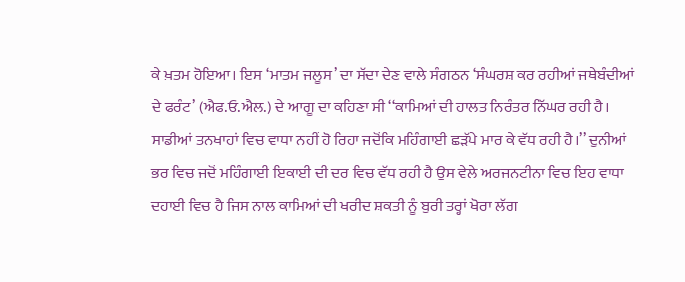ਕੇ ਖ਼ਤਮ ਹੋਇਆ। ਇਸ ‘ਮਾਤਮ ਜਲੂਸ’ ਦਾ ਸੱਦਾ ਦੇਣ ਵਾਲੇ ਸੰਗਠਨ ‘ਸੰਘਰਸ਼ ਕਰ ਰਹੀਆਂ ਜਥੇਬੰਦੀਆਂ ਦੇ ਫਰੰਟ’ (ਐਫ.ਓ.ਐਲ.) ਦੇ ਆਗੂ ਦਾ ਕਹਿਣਾ ਸੀ ‘‘ਕਾਮਿਆਂ ਦੀ ਹਾਲਤ ਨਿਰੰਤਰ ਨਿੱਘਰ ਰਹੀ ਹੈ। ਸਾਡੀਆਂ ਤਨਖਾਹਾਂ ਵਿਚ ਵਾਧਾ ਨਹੀਂ ਹੋ ਰਿਹਾ ਜਦੋਂਕਿ ਮਹਿੰਗਾਈ ਛੜੱਪੇ ਮਾਰ ਕੇ ਵੱਧ ਰਹੀ ਹੈ।’’ ਦੁਨੀਆਂ ਭਰ ਵਿਚ ਜਦੋਂ ਮਹਿੰਗਾਈ ਇਕਾਈ ਦੀ ਦਰ ਵਿਚ ਵੱਧ ਰਹੀ ਹੈ ਉਸ ਵੇਲੇ ਅਰਜਨਟੀਨਾ ਵਿਚ ਇਹ ਵਾਧਾ ਦਹਾਈ ਵਿਚ ਹੈ ਜਿਸ ਨਾਲ ਕਾਮਿਆਂ ਦੀ ਖਰੀਦ ਸ਼ਕਤੀ ਨੂੰ ਬੁਰੀ ਤਰ੍ਹਾਂ ਖੋਰਾ ਲੱਗ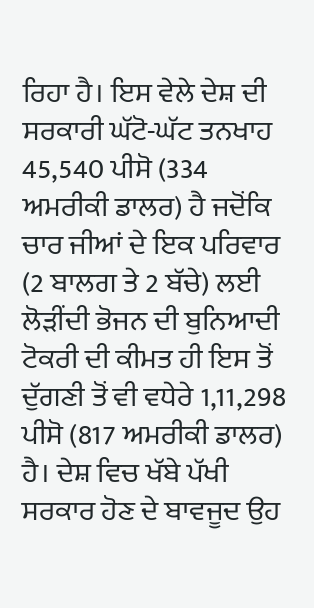ਰਿਹਾ ਹੈ। ਇਸ ਵੇਲੇ ਦੇਸ਼ ਦੀ ਸਰਕਾਰੀ ਘੱਟੋ-ਘੱਟ ਤਨਖਾਹ 45,540 ਪੀਸੋ (334 ਅਮਰੀਕੀ ਡਾਲਰ) ਹੈ ਜਦੋਂਕਿ ਚਾਰ ਜੀਆਂ ਦੇ ਇਕ ਪਰਿਵਾਰ (2 ਬਾਲਗ ਤੇ 2 ਬੱਚੇ) ਲਈ ਲੋੜੀਂਦੀ ਭੋਜਨ ਦੀ ਬੁਨਿਆਦੀ ਟੋਕਰੀ ਦੀ ਕੀਮਤ ਹੀ ਇਸ ਤੋਂ ਦੁੱਗਣੀ ਤੋਂ ਵੀ ਵਧੇਰੇ 1,11,298 ਪੀਸੋ (817 ਅਮਰੀਕੀ ਡਾਲਰ) ਹੈ। ਦੇਸ਼ ਵਿਚ ਖੱਬੇ ਪੱਖੀ ਸਰਕਾਰ ਹੋਣ ਦੇ ਬਾਵਜੂਦ ਉਹ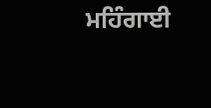ਮਹਿੰਗਾਈ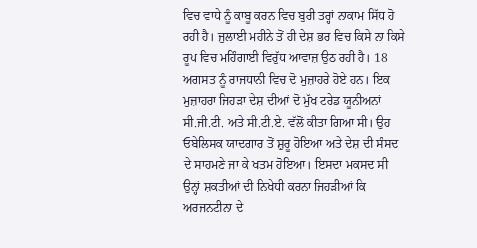ਵਿਚ ਵਾਧੇ ਨੂੰ ਕਾਬੂ ਕਰਨ ਵਿਚ ਬੁਰੀ ਤਰ੍ਹਾਂ ਨਾਕਾਮ ਸਿੱਧ ਹੋ ਰਹੀ ਹੈ। ਜੁਲਾਈ ਮਹੀਨੇ ਤੋਂ ਹੀ ਦੇਸ਼ ਭਰ ਵਿਚ ਕਿਸੇ ਨਾ ਕਿਸੇ ਰੂਪ ਵਿਚ ਮਹਿੰਗਾਈ ਵਿਰੁੱਧ ਆਵਾਜ਼ ਉਠ ਰਹੀ ਹੈ। 18 ਅਗਸਤ ਨੂੰ ਰਾਜਧਾਨੀ ਵਿਚ ਦੋ ਮੁਜ਼ਾਹਰੇ ਹੋਏ ਹਨ। ਇਕ ਮੁਜ਼ਾਹਰਾ ਜਿਹੜਾ ਦੇਸ਼ ਦੀਆਂ ਦੋ ਮੁੱਖ ਟਰੇਡ ਯੂਨੀਅਨਾਂ ਸੀ.ਜੀ.ਟੀ. ਅਤੇ ਸੀ.ਟੀ.ਏ. ਵੱਲੋਂ ਕੀਤਾ ਗਿਆ ਸੀ। ਉਹ ਓਬੇਲਿਸਕ ਯਾਦਗਾਰ ਤੋਂ ਸ਼ੁਰੂ ਹੋਇਆ ਅਤੇ ਦੇਸ਼ ਦੀ ਸੰਸਦ ਦੇ ਸਾਹਮਣੇ ਜਾ ਕੇ ਖਤਮ ਹੋਇਆ। ਇਸਦਾ ਮਕਸਦ ਸੀ ਉਨ੍ਹਾਂ ਸ਼ਕਤੀਆਂ ਦੀ ਨਿਖੇਧੀ ਕਰਨਾ ਜਿਹੜੀਆਂ ਕਿ ਅਰਜਨਟੀਨਾ ਦੇ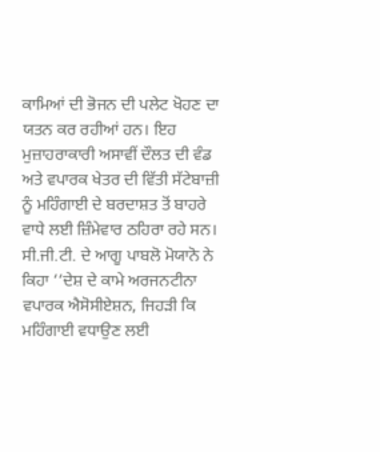ਕਾਮਿਆਂ ਦੀ ਭੋਜਨ ਦੀ ਪਲੇਟ ਖੋਹਣ ਦਾ ਯਤਨ ਕਰ ਰਹੀਆਂ ਹਨ। ਇਹ ਮੁਜ਼ਾਹਰਾਕਾਰੀ ਅਸਾਵੀਂ ਦੌਲਤ ਦੀ ਵੰਡ ਅਤੇ ਵਪਾਰਕ ਖੇਤਰ ਦੀ ਵਿੱਤੀ ਸੱਟੇਬਾਜ਼ੀ ਨੂੰ ਮਹਿੰਗਾਈ ਦੇ ਬਰਦਾਸ਼ਤ ਤੋਂ ਬਾਹਰੇ ਵਾਧੇ ਲਈ ਜ਼ਿੰਮੇਵਾਰ ਠਹਿਰਾ ਰਹੇ ਸਨ। ਸੀ.ਜੀ.ਟੀ. ਦੇ ਆਗੂ ਪਾਬਲੋ ਮੋਯਾਨੋ ਨੇ ਕਿਹਾ ‘‘ਦੇਸ਼ ਦੇ ਕਾਮੇ ਅਰਜਨਟੀਨਾ ਵਪਾਰਕ ਐਸੋਸੀਏਸ਼ਨ, ਜਿਹੜੀ ਕਿ ਮਹਿੰਗਾਈ ਵਧਾਉਣ ਲਈ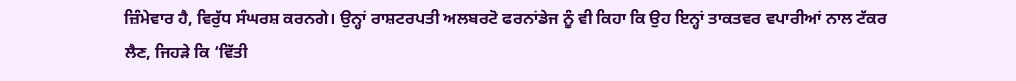ਜ਼ਿੰਮੇਵਾਰ ਹੈ, ਵਿਰੁੱਧ ਸੰਘਰਸ਼ ਕਰਨਗੇ। ਉਨ੍ਹਾਂ ਰਾਸ਼ਟਰਪਤੀ ਅਲਬਰਟੋ ਫਰਨਾਂਡੇਜ ਨੂੰ ਵੀ ਕਿਹਾ ਕਿ ਉਹ ਇਨ੍ਹਾਂ ਤਾਕਤਵਰ ਵਪਾਰੀਆਂ ਨਾਲ ਟੱਕਰ ਲੈਣ, ਜਿਹੜੇ ਕਿ ‘ਵਿੱਤੀ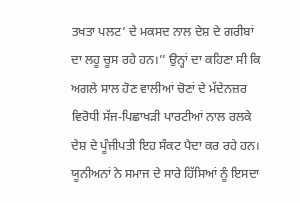ਤਖਤਾ ਪਲਟ’ ਦੇ ਮਕਸਦ ਨਾਲ ਦੇਸ਼ ਦੇ ਗਰੀਬਾਂ ਦਾ ਲਹੂ ਚੂਸ ਰਹੇ ਹਨ।’’ ਉਨ੍ਹਾਂ ਦਾ ਕਹਿਣਾ ਸੀ ਕਿ ਅਗਲੇ ਸਾਲ ਹੋਣ ਵਾਲੀਆਂ ਚੋਣਾਂ ਦੇ ਮੱਦੇਨਜ਼ਰ ਵਿਰੋਧੀ ਸੱਜ-ਪਿਛਾਖੜੀ ਪਾਰਟੀਆਂ ਨਾਲ ਰਲਕੇ ਦੇਸ਼ ਦੇ ਪੂੰਜੀਪਤੀ ਇਹ ਸੰਕਟ ਪੈਦਾ ਕਰ ਰਹੇ ਹਨ। ਯੂਨੀਅਨਾਂ ਨੇ ਸਮਾਜ ਦੇ ਸਾਰੇ ਹਿੱਸਿਆਂ ਨੂੰ ਇਸਦਾ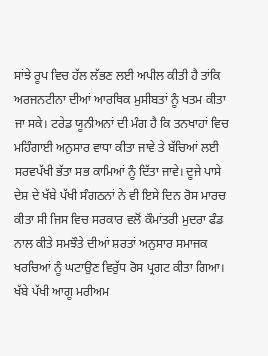ਸਾਂਝੇ ਰੂਪ ਵਿਚ ਹੱਲ ਲੱਭਣ ਲਈ ਅਪੀਲ ਕੀਤੀ ਹੈ ਤਾਂਕਿ ਅਰਜਨਟੀਨਾ ਦੀਆਂ ਆਰਥਿਕ ਮੁਸੀਬਤਾਂ ਨੂੰ ਖਤਮ ਕੀਤਾ ਜਾ ਸਕੇ। ਟਰੇਡ ਯੂਨੀਅਨਾਂ ਦੀ ਮੰਗ ਹੈ ਕਿ ਤਨਖਾਹਾਂ ਵਿਚ ਮਹਿੰਗਾਈ ਅਨੁਸਾਰ ਵਾਧਾ ਕੀਤਾ ਜਾਵੇ ਤੇ ਬੱਚਿਆਂ ਲਈ ਸਰਵਪੱਖੀ ਭੱਤਾ ਸਭ ਕਾਮਿਆਂ ਨੂੰ ਦਿੱਤਾ ਜਾਵੇ। ਦੂਜੇ ਪਾਸੇ ਦੇਸ਼ ਦੇ ਖੱਬੇ ਪੱਖੀ ਸੰਗਠਨਾਂ ਨੇ ਵੀ ਇਸੇ ਦਿਨ ਰੋਸ ਮਾਰਚ ਕੀਤਾ ਸੀ ਜਿਸ ਵਿਚ ਸਰਕਾਰ ਵਲੋਂ ਕੌਮਾਂਤਰੀ ਮੁਦਰਾ ਫੰਡ ਨਾਲ ਕੀਤੇ ਸਮਝੌਤੇ ਦੀਆਂ ਸ਼ਰਤਾਂ ਅਨੁਸਾਰ ਸਮਾਜਕ ਖਰਚਿਆਂ ਨੂੰ ਘਟਾਉਣ ਵਿਰੁੱਧ ਰੋਸ ਪ੍ਰਗਟ ਕੀਤਾ ਗਿਆ। ਖੱਬੇ ਪੱਖੀ ਆਗੂ ਮਰੀਅਮ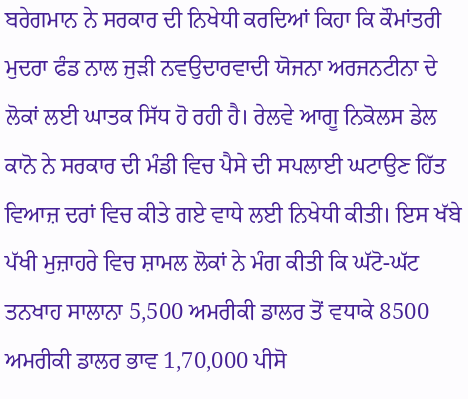ਬਰੇਗਮਾਨ ਨੇ ਸਰਕਾਰ ਦੀ ਨਿਖੇਧੀ ਕਰਦਿਆਂ ਕਿਹਾ ਕਿ ਕੌਮਾਂਤਰੀ ਮੁਦਰਾ ਫੰਡ ਨਾਲ ਜੁੜੀ ਨਵਉਦਾਰਵਾਦੀ ਯੋਜਨਾ ਅਰਜਨਟੀਨਾ ਦੇ ਲੋਕਾਂ ਲਈ ਘਾਤਕ ਸਿੱਧ ਹੋ ਰਹੀ ਹੈ। ਰੇਲਵੇ ਆਗੂ ਨਿਕੋਲਸ ਡੇਲ ਕਾਨੋ ਨੇ ਸਰਕਾਰ ਦੀ ਮੰਡੀ ਵਿਚ ਪੈਸੇ ਦੀ ਸਪਲਾਈ ਘਟਾਉਣ ਹਿੱਤ ਵਿਆਜ਼ ਦਰਾਂ ਵਿਚ ਕੀਤੇ ਗਏ ਵਾਧੇ ਲਈ ਨਿਖੇਧੀ ਕੀਤੀ। ਇਸ ਖੱਬੇ ਪੱਖੀ ਮੁਜ਼ਾਹਰੇ ਵਿਚ ਸ਼ਾਮਲ ਲੋਕਾਂ ਨੇ ਮੰਗ ਕੀਤੀ ਕਿ ਘੱਟੋ-ਘੱਟ ਤਨਖਾਹ ਸਾਲਾਨਾ 5,500 ਅਮਰੀਕੀ ਡਾਲਰ ਤੋਂ ਵਧਾਕੇ 8500 ਅਮਰੀਕੀ ਡਾਲਰ ਭਾਵ 1,70,000 ਪੀਸੋ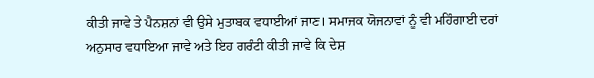ਕੀਤੀ ਜਾਵੇ ਤੇ ਪੈਨਸ਼ਨਾਂ ਵੀ ਉਸੇ ਮੁਤਾਬਕ ਵਧਾਈਆਂ ਜਾਣ। ਸਮਾਜਕ ਯੋਜਨਾਵਾਂ ਨੂੰ ਵੀ ਮਹਿੰਗਾਈ ਦਰਾਂ ਅਨੁਸਾਰ ਵਧਾਇਆ ਜਾਵੇ ਅਤੇ ਇਹ ਗਰੰਟੀ ਕੀਤੀ ਜਾਵੇ ਕਿ ਦੇਸ਼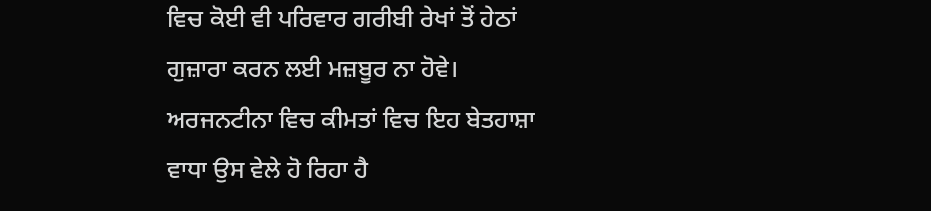ਵਿਚ ਕੋਈ ਵੀ ਪਰਿਵਾਰ ਗਰੀਬੀ ਰੇਖਾਂ ਤੋਂ ਹੇਠਾਂ ਗੁਜ਼ਾਰਾ ਕਰਨ ਲਈ ਮਜ਼ਬੂਰ ਨਾ ਹੋਵੇ। ਅਰਜਨਟੀਨਾ ਵਿਚ ਕੀਮਤਾਂ ਵਿਚ ਇਹ ਬੇਤਹਾਸ਼ਾ ਵਾਧਾ ਉਸ ਵੇਲੇ ਹੋ ਰਿਹਾ ਹੈ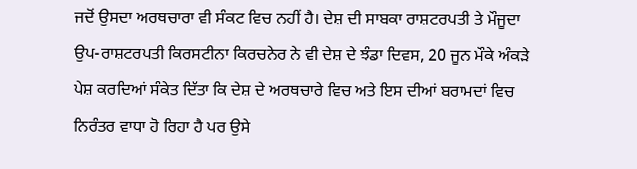ਜਦੋਂ ਉਸਦਾ ਅਰਥਚਾਰਾ ਵੀ ਸੰਕਟ ਵਿਚ ਨਹੀਂ ਹੈ। ਦੇਸ਼ ਦੀ ਸਾਬਕਾ ਰਾਸ਼ਟਰਪਤੀ ਤੇ ਮੌਜੂਦਾ ਉਪ-ਰਾਸ਼ਟਰਪਤੀ ਕਿਰਸਟੀਨਾ ਕਿਰਚਨੇਰ ਨੇ ਵੀ ਦੇਸ਼ ਦੇ ਝੰਡਾ ਦਿਵਸ, 20 ਜੂਨ ਮੌਕੇ ਅੰਕੜੇ ਪੇਸ਼ ਕਰਦਿਆਂ ਸੰਕੇਤ ਦਿੱਤਾ ਕਿ ਦੇਸ਼ ਦੇ ਅਰਥਚਾਰੇ ਵਿਚ ਅਤੇ ਇਸ ਦੀਆਂ ਬਰਾਮਦਾਂ ਵਿਚ ਨਿਰੰਤਰ ਵਾਧਾ ਹੋ ਰਿਹਾ ਹੈ ਪਰ ਉਸੇ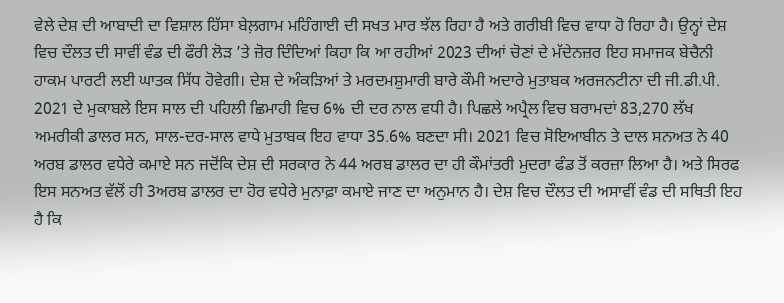ਵੇਲੇ ਦੇਸ਼ ਦੀ ਆਬਾਦੀ ਦਾ ਵਿਸ਼ਾਲ ਹਿੱਸਾ ਬੇਲ਼ਗਾਮ ਮਹਿੰਗਾਈ ਦੀ ਸਖਤ ਮਾਰ ਝੱਲ ਰਿਹਾ ਹੈ ਅਤੇ ਗਰੀਬੀ ਵਿਚ ਵਾਧਾ ਹੋ ਰਿਹਾ ਹੈ। ਉਨ੍ਹਾਂ ਦੇਸ਼ ਵਿਚ ਦੌਲਤ ਦੀ ਸਾਵੀਂ ਵੰਡ ਦੀ ਫੌਰੀ ਲੋੜ ’ਤੇ ਜ਼ੋਰ ਦਿੰਦਿਆਂ ਕਿਹਾ ਕਿ ਆ ਰਹੀਆਂ 2023 ਦੀਆਂ ਚੋਣਾਂ ਦੇ ਮੱਦੇਨਜ਼ਰ ਇਹ ਸਮਾਜਕ ਬੇਚੈਨੀ ਹਾਕਮ ਪਾਰਟੀ ਲਈ ਘਾਤਕ ਸਿੱਧ ਹੋਵੇਗੀ। ਦੇਸ਼ ਦੇ ਅੰਕੜਿਆਂ ਤੇ ਮਰਦਮਸ਼ੁਮਾਰੀ ਬਾਰੇ ਕੌਮੀ ਅਦਾਰੇ ਮੁਤਾਬਕ ਅਰਜਨਟੀਨਾ ਦੀ ਜੀ.ਡੀ.ਪੀ. 2021 ਦੇ ਮੁਕਾਬਲੇ ਇਸ ਸਾਲ ਦੀ ਪਹਿਲੀ ਛਿਮਾਹੀ ਵਿਚ 6% ਦੀ ਦਰ ਨਾਲ ਵਧੀ ਹੈ। ਪਿਛਲੇ ਅਪ੍ਰੈਲ ਵਿਚ ਬਰਾਮਦਾਂ 83,270 ਲੱਖ ਅਮਰੀਕੀ ਡਾਲਰ ਸਨ, ਸਾਲ-ਦਰ-ਸਾਲ ਵਾਧੇ ਮੁਤਾਬਕ ਇਹ ਵਾਧਾ 35.6% ਬਣਦਾ ਸੀ। 2021 ਵਿਚ ਸੋਇਆਬੀਨ ਤੇ ਦਾਲ ਸਨਅਤ ਨੇ 40 ਅਰਬ ਡਾਲਰ ਵਧੇਰੇ ਕਮਾਏ ਸਨ ਜਦੋਂਕਿ ਦੇਸ਼ ਦੀ ਸਰਕਾਰ ਨੇ 44 ਅਰਬ ਡਾਲਰ ਦਾ ਹੀ ਕੌਮਾਂਤਰੀ ਮੁਦਰਾ ਫੰਡ ਤੋਂ ਕਰਜ਼ਾ ਲਿਆ ਹੈ। ਅਤੇ ਸਿਰਫ ਇਸ ਸਨਅਤ ਵੱਲੋਂ ਹੀ 3ਅਰਬ ਡਾਲਰ ਦਾ ਹੋਰ ਵਧੇਰੇ ਮੁਨਾਫ਼ਾ ਕਮਾਏ ਜਾਣ ਦਾ ਅਨੁਮਾਨ ਹੈ। ਦੇਸ਼ ਵਿਚ ਦੌਲਤ ਦੀ ਅਸਾਵੀਂ ਵੰਡ ਦੀ ਸਥਿਤੀ ਇਹ ਹੈ ਕਿ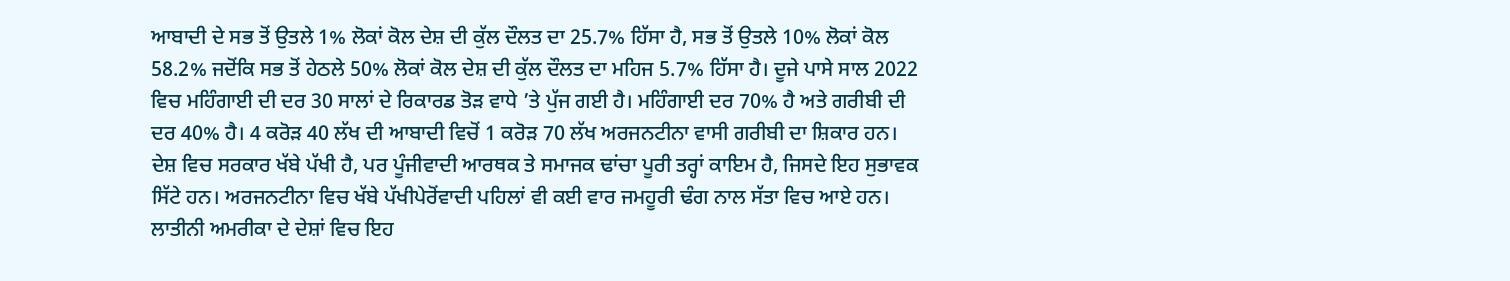ਆਬਾਦੀ ਦੇ ਸਭ ਤੋਂ ਉਤਲੇ 1% ਲੋਕਾਂ ਕੋਲ ਦੇਸ਼ ਦੀ ਕੁੱਲ ਦੌਲਤ ਦਾ 25.7% ਹਿੱਸਾ ਹੈ, ਸਭ ਤੋਂ ਉਤਲੇ 10% ਲੋਕਾਂ ਕੋਲ 58.2% ਜਦੋਂਕਿ ਸਭ ਤੋਂ ਹੇਠਲੇ 50% ਲੋਕਾਂ ਕੋਲ ਦੇਸ਼ ਦੀ ਕੁੱਲ ਦੌਲਤ ਦਾ ਮਹਿਜ 5.7% ਹਿੱਸਾ ਹੈ। ਦੂਜੇ ਪਾਸੇ ਸਾਲ 2022 ਵਿਚ ਮਹਿੰਗਾਈ ਦੀ ਦਰ 30 ਸਾਲਾਂ ਦੇ ਰਿਕਾਰਡ ਤੋੜ ਵਾਧੇ ’ਤੇ ਪੁੱਜ ਗਈ ਹੈ। ਮਹਿੰਗਾਈ ਦਰ 70% ਹੈ ਅਤੇ ਗਰੀਬੀ ਦੀ ਦਰ 40% ਹੈ। 4 ਕਰੋੜ 40 ਲੱਖ ਦੀ ਆਬਾਦੀ ਵਿਚੋਂ 1 ਕਰੋੜ 70 ਲੱਖ ਅਰਜਨਟੀਨਾ ਵਾਸੀ ਗਰੀਬੀ ਦਾ ਸ਼ਿਕਾਰ ਹਨ। ਦੇਸ਼ ਵਿਚ ਸਰਕਾਰ ਖੱਬੇ ਪੱਖੀ ਹੈ, ਪਰ ਪੂੰਜੀਵਾਦੀ ਆਰਥਕ ਤੇ ਸਮਾਜਕ ਢਾਂਚਾ ਪੂਰੀ ਤਰ੍ਹਾਂ ਕਾਇਮ ਹੈ, ਜਿਸਦੇ ਇਹ ਸੁਭਾਵਕ ਸਿੱਟੇ ਹਨ। ਅਰਜਨਟੀਨਾ ਵਿਚ ਖੱਬੇ ਪੱਖੀਪੇਰੋਂਵਾਦੀ ਪਹਿਲਾਂ ਵੀ ਕਈ ਵਾਰ ਜਮਹੂਰੀ ਢੰਗ ਨਾਲ ਸੱਤਾ ਵਿਚ ਆਏ ਹਨ। ਲਾਤੀਨੀ ਅਮਰੀਕਾ ਦੇ ਦੇਸ਼ਾਂ ਵਿਚ ਇਹ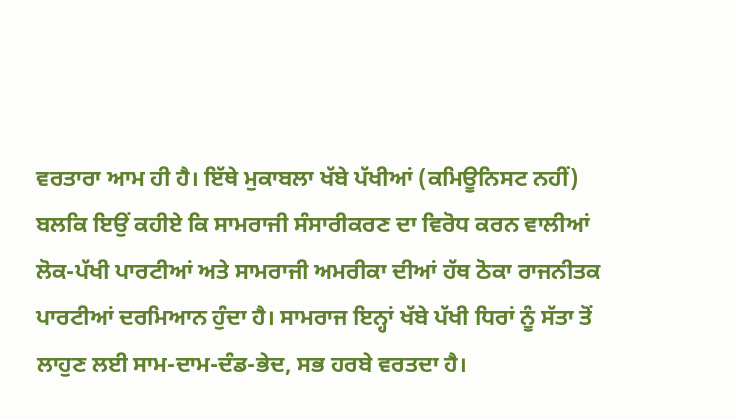ਵਰਤਾਰਾ ਆਮ ਹੀ ਹੈ। ਇੱਥੇ ਮੁਕਾਬਲਾ ਖੱਬੇ ਪੱਖੀਆਂ (ਕਮਿਊਨਿਸਟ ਨਹੀਂ) ਬਲਕਿ ਇਉਂ ਕਹੀਏ ਕਿ ਸਾਮਰਾਜੀ ਸੰਸਾਰੀਕਰਣ ਦਾ ਵਿਰੋਧ ਕਰਨ ਵਾਲੀਆਂ ਲੋਕ-ਪੱਖੀ ਪਾਰਟੀਆਂ ਅਤੇ ਸਾਮਰਾਜੀ ਅਮਰੀਕਾ ਦੀਆਂ ਹੱਥ ਠੋਕਾ ਰਾਜਨੀਤਕ ਪਾਰਟੀਆਂ ਦਰਮਿਆਨ ਹੁੰਦਾ ਹੈ। ਸਾਮਰਾਜ ਇਨ੍ਹਾਂ ਖੱਬੇ ਪੱਖੀ ਧਿਰਾਂ ਨੂੰ ਸੱਤਾ ਤੋਂ ਲਾਹੁਣ ਲਈ ਸਾਮ-ਦਾਮ-ਦੰਡ-ਭੇਦ, ਸਭ ਹਰਬੇ ਵਰਤਦਾ ਹੈ।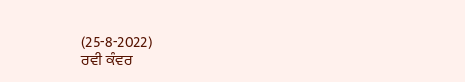(25-8-2022)
ਰਵੀ ਕੰਵਰ